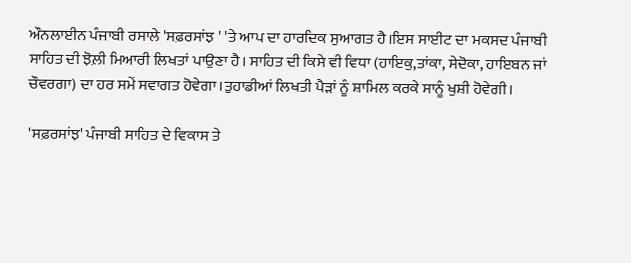ਔਨਲਾਈਨ ਪੰਜਾਬੀ ਰਸਾਲੇ 'ਸਫ਼ਰਸਾਂਝ ' 'ਤੇ ਆਪ ਦਾ ਹਾਰਦਿਕ ਸੁਆਗਤ ਹੈ।ਇਸ ਸਾਈਟ ਦਾ ਮਕਸਦ ਪੰਜਾਬੀ ਸਾਹਿਤ ਦੀ ਝੋਲ਼ੀ ਮਿਆਰੀ ਲਿਖਤਾਂ ਪਾਉਣਾ ਹੈ। ਸਾਹਿਤ ਦੀ ਕਿਸੇ ਵੀ ਵਿਧਾ (ਹਾਇਕੁ,ਤਾਂਕਾ, ਸੇਦੋਕਾ, ਹਾਇਬਨ ਜਾਂ ਚੌਵਰਗਾ) ਦਾ ਹਰ ਸਮੇਂ ਸਵਾਗਤ ਹੋਵੇਗਾ।ਤੁਹਾਡੀਆਂ ਲਿਖਤੀ ਪੈੜਾਂ ਨੂੰ ਸ਼ਾਮਿਲ ਕਰਕੇ ਸਾਨੂੰ ਖੁਸ਼ੀ ਹੋਵੇਗੀ।

'ਸਫ਼ਰਸਾਂਝ' ਪੰਜਾਬੀ ਸਾਹਿਤ ਦੇ ਵਿਕਾਸ ਤੇ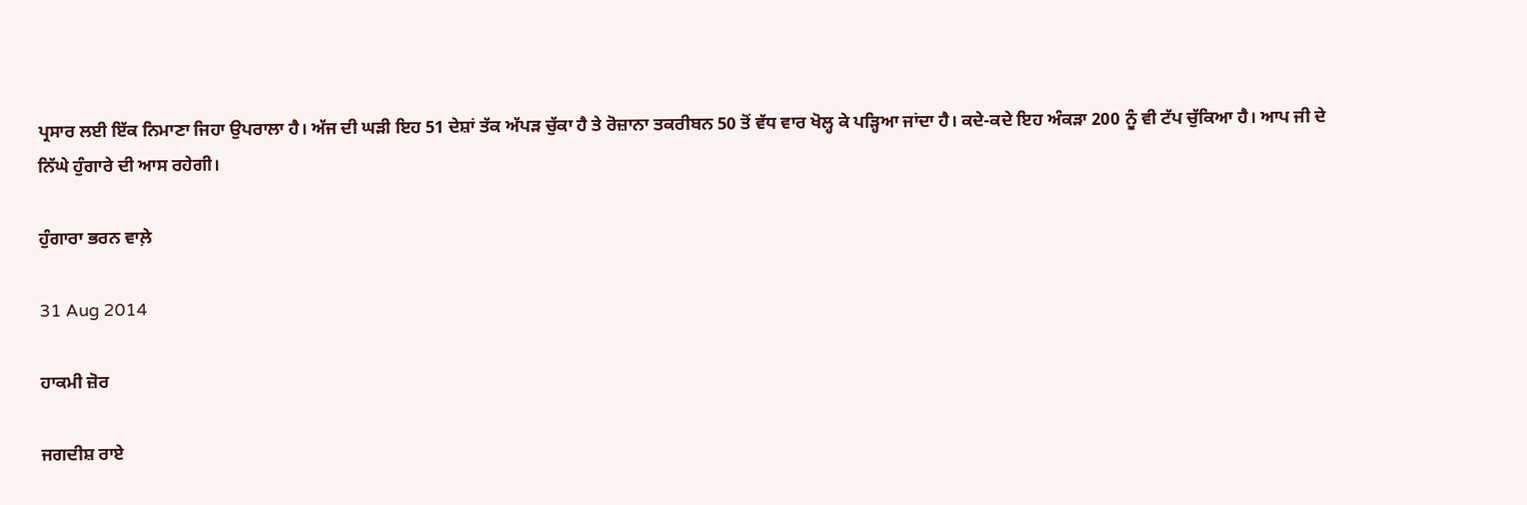ਪ੍ਰਸਾਰ ਲਈ ਇੱਕ ਨਿਮਾਣਾ ਜਿਹਾ ਉਪਰਾਲਾ ਹੈ। ਅੱਜ ਦੀ ਘੜੀ ਇਹ 51 ਦੇਸ਼ਾਂ ਤੱਕ ਅੱਪੜ ਚੁੱਕਾ ਹੈ ਤੇ ਰੋਜ਼ਾਨਾ ਤਕਰੀਬਨ 50 ਤੋਂ ਵੱਧ ਵਾਰ ਖੋਲ੍ਹ ਕੇ ਪੜ੍ਹਿਆ ਜਾਂਦਾ ਹੈ। ਕਦੇ-ਕਦੇ ਇਹ ਅੰਕੜਾ 200 ਨੂੰ ਵੀ ਟੱਪ ਚੁੱਕਿਆ ਹੈ। ਆਪ ਜੀ ਦੇ ਨਿੱਘੇ ਹੁੰਗਾਰੇ ਦੀ ਆਸ ਰਹੇਗੀ।

ਹੁੰਗਾਰਾ ਭਰਨ ਵਾਲ਼ੇ

31 Aug 2014

ਹਾਕਮੀ ਜ਼ੋਰ

ਜਗਦੀਸ਼ ਰਾਏ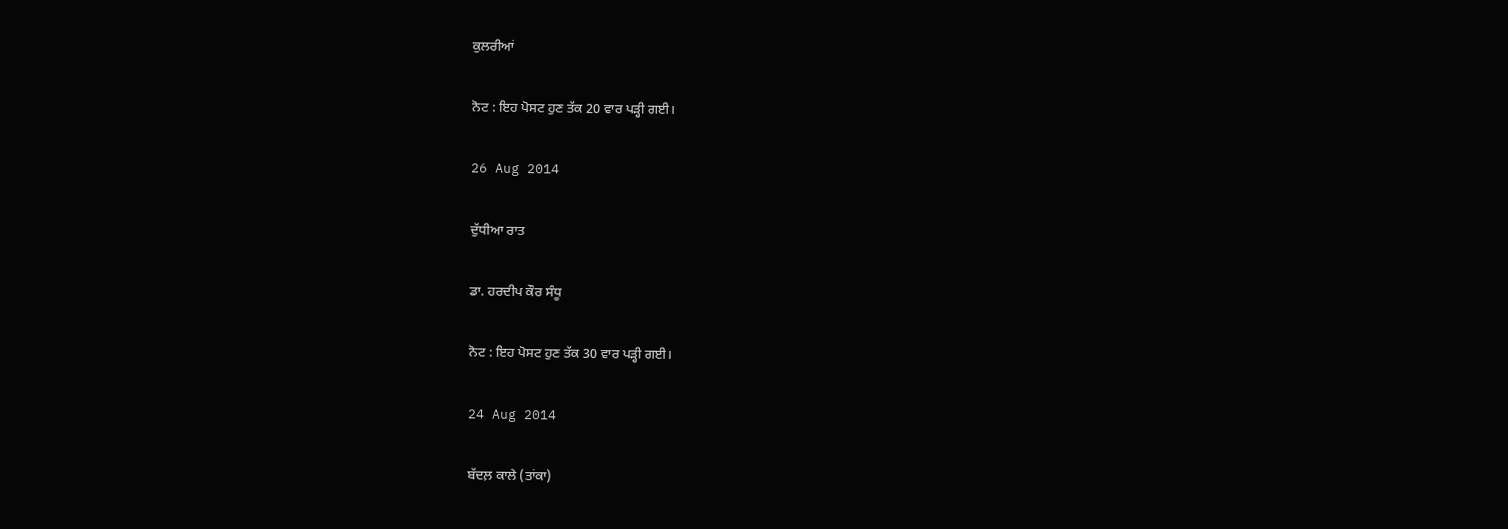ਕੁਲਰੀਆਂ

ਨੋਟ : ਇਹ ਪੋਸਟ ਹੁਣ ਤੱਕ 20 ਵਾਰ ਪੜ੍ਹੀ ਗਈ।

26 Aug 2014

ਦੁੱਧੀਆ ਰਾਤ

ਡਾ. ਹਰਦੀਪ ਕੌਰ ਸੰਧੂ

ਨੋਟ : ਇਹ ਪੋਸਟ ਹੁਣ ਤੱਕ 30 ਵਾਰ ਪੜ੍ਹੀ ਗਈ।

24 Aug 2014

ਬੱਦਲ਼ ਕਾਲੇ (ਤਾਂਕਾ)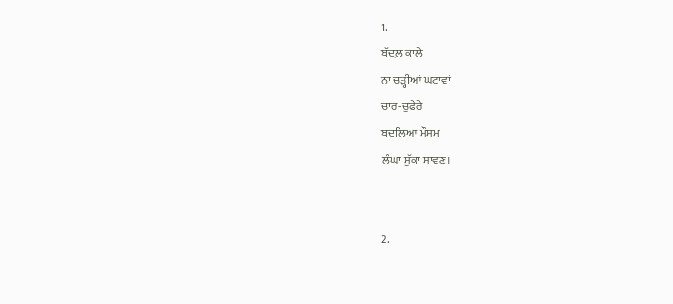1.
ਬੱਦਲ਼ ਕਾਲੇ
ਨਾ ਚੜ੍ਹੀਆਂ ਘਟਾਵਾਂ
ਚਾਰ-ਚੁਫੇਰੇ
ਬਦਲਿਆ ਮੌਸਮ
ਲੰਘਾ ਸੁੱਕਾ ਸਾਵਣ।


2.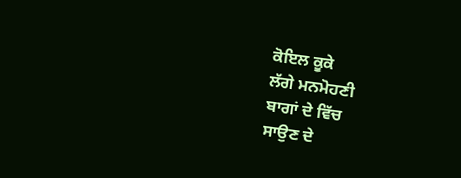ਕੋਇਲ ਕੂਕੇ
ਲੱਗੇ ਮਨਮੋਹਣੀ
ਬਾਗਾਂ ਦੇ ਵਿੱਚ
ਸਾਉਣ ਦੇ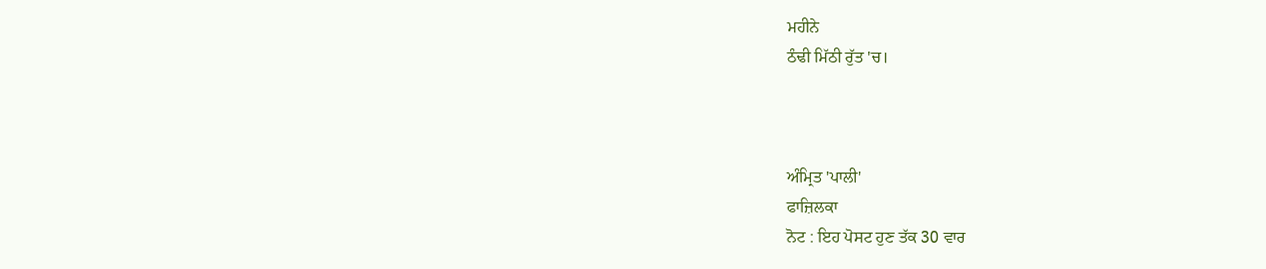ਮਹੀਨੇ
ਠੰਢੀ ਮਿੱਠੀ ਰੁੱਤ 'ਚ।



ਅੰਮ੍ਰਿਤ 'ਪਾਲੀ'
ਫਾਜ਼ਿਲਕਾ
ਨੋਟ : ਇਹ ਪੋਸਟ ਹੁਣ ਤੱਕ 30 ਵਾਰ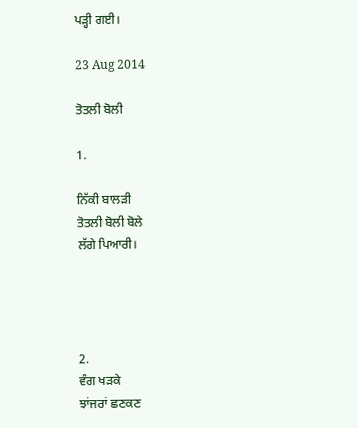ਪੜ੍ਹੀ ਗਈ।

23 Aug 2014

ਤੋਤਲੀ ਬੋਲੀ

1.

ਨਿੱਕੀ ਬਾਲੜੀ
ਤੋਤਲੀ ਬੋਲੀ ਬੋਲੇ
ਲੱਗੇ ਪਿਆਰੀ।




2.
ਵੰਗ ਖੜਕੇ
ਝਾਂਜਰਾਂ ਛਣਕਣ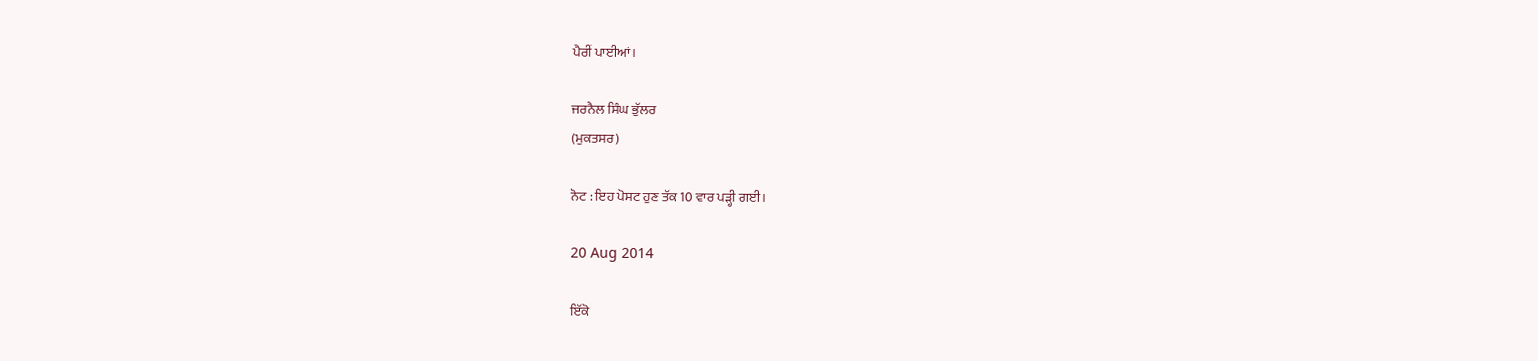ਪੈਰੀਂ ਪਾਈਆਂ।

ਜਰਨੈਲ ਸਿੰਘ ਭੁੱਲਰ
(ਮੁਕਤਸਰ)

ਨੋਟ : ਇਹ ਪੋਸਟ ਹੁਣ ਤੱਕ 10 ਵਾਰ ਪੜ੍ਹੀ ਗਈ।

20 Aug 2014

ਇੱਕੋ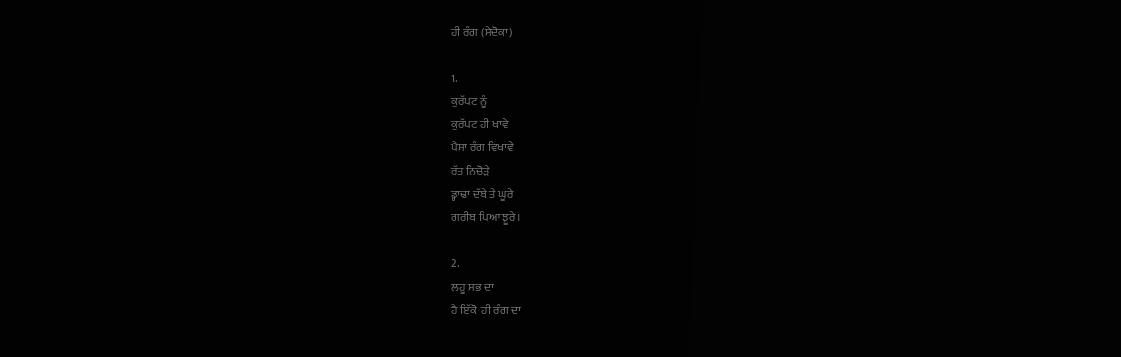ਹੀ ਰੰਗ (ਸੇਦੋਕਾ)

1.
ਕੁਰੱਪਟ ਨੂੰ
ਕੁਰੱਪਟ ਹੀ ਖਾਵੇ
ਪੈਸਾ ਰੰਗ ਵਿਖਾਵੇ
ਰੱਤ ਨਿਚੋੜੇ
ਡ੍ਹਾਢਾ ਦੱਬੇ ਤੇ ਘੂਰੇ
ਗਰੀਬ ਪਿਆ ਝੂਰੇ।

2.
ਲਹੂ ਸਭ ਦਾ
ਹੈ ਇੱਕੋ  ਹੀ ਰੰਗ ਦਾ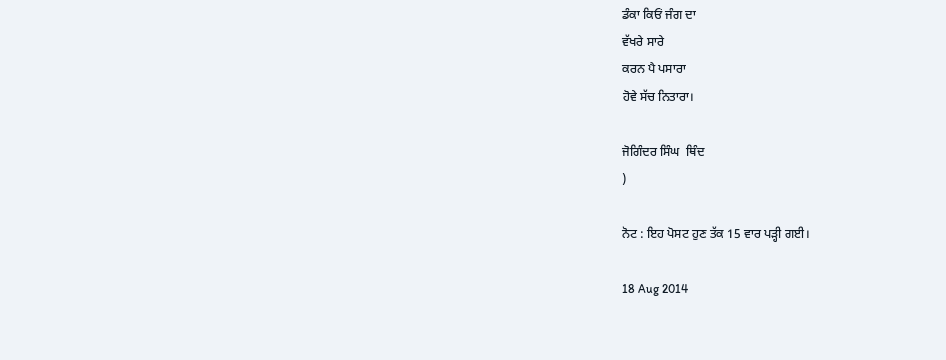ਡੰਕਾ ਕਿਓਂ ਜੰਗ ਦਾ
ਵੱਖਰੇ ਸਾਰੇ
ਕਰਨ ਪੈ ਪਸਾਰਾ
ਹੋਵੇ ਸੱਚ ਨਿਤਾਰਾ।

ਜੋਗਿੰਦਰ ਸਿੰਘ  ਥਿੰਦ
)

ਨੋਟ : ਇਹ ਪੋਸਟ ਹੁਣ ਤੱਕ 15 ਵਾਰ ਪੜ੍ਹੀ ਗਈ।

18 Aug 2014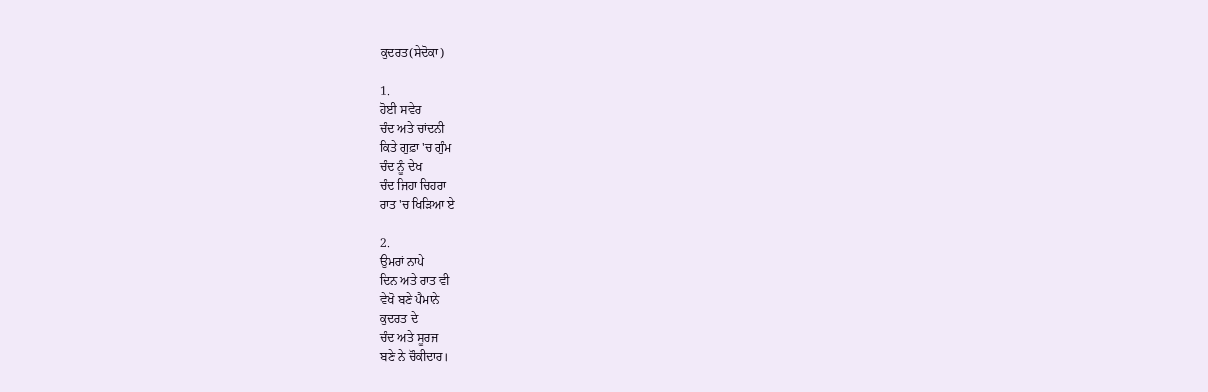ਕੁਦਰਤ(ਸੇਦੋਕਾ)

1.
ਹੋਈ ਸਵੇਰ
ਚੰਦ ਅਤੇ ਚਾਂਦਨੀ
ਕਿਤੇ ਗੁਫ਼ਾ 'ਚ ਗੁੰਮ
ਚੰਦ ਨੂੰ ਦੇਖ
ਚੰਦ ਜਿਹਾ ਚਿਹਰਾ
ਰਾਤ 'ਚ ਖਿੜਿਆ ਏ

2.
ਉਮਰਾਂ ਨਾਪੇ
ਦਿਨ ਅਤੇ ਰਾਤ ਵੀ
ਵੇਖੋ ਬਣੇ ਪੈਮਾਨੇ
ਕੁਦਰਤ ਦੇ
ਚੰਦ ਅਤੇ ਸੂਰਜ
ਬਣੇ ਨੇ ਚੌਕੀਦਾਰ।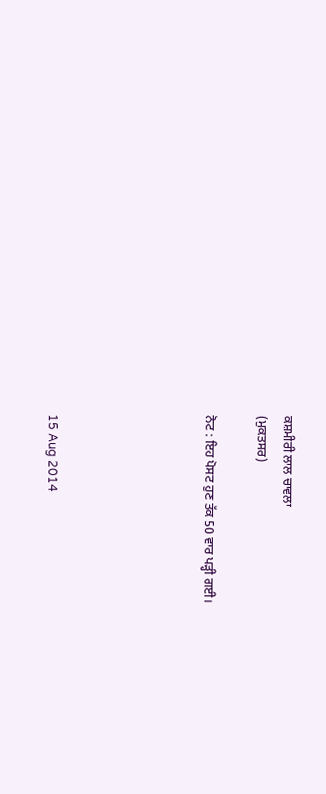ਕਸ਼ਮੀਰੀ ਲਾਲ ਚਾਵਲਾ
(ਮੁਕਤਸਰ)

ਨੋਟ : ਇਹ ਪੋਸਟ ਹੁਣ ਤੱਕ 50 ਵਾਰ ਪੜ੍ਹੀ ਗਈ।





15 Aug 2014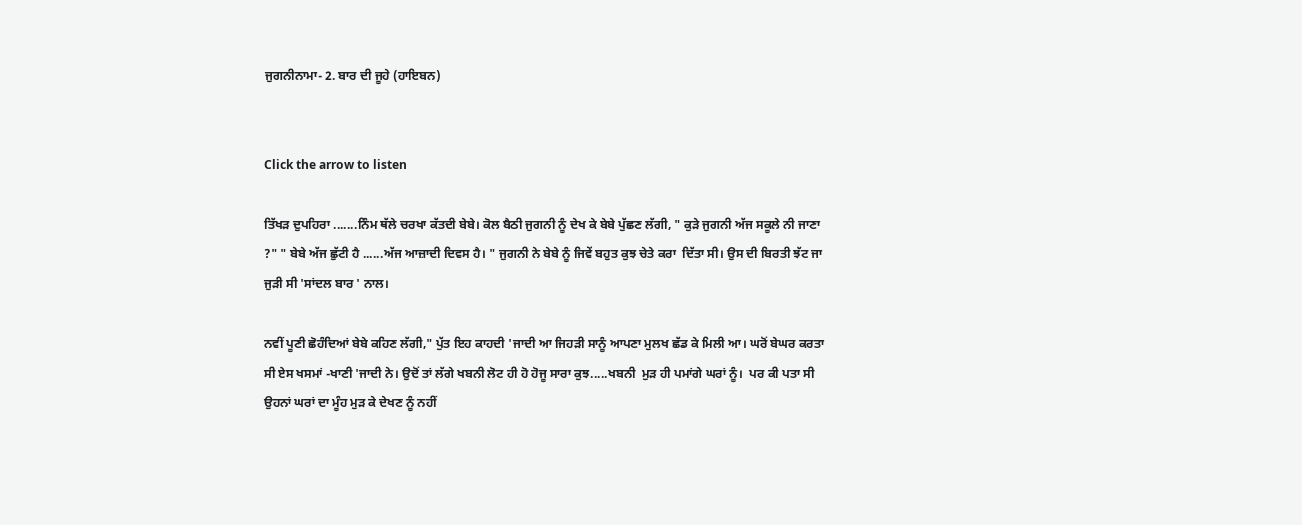ਜੁਗਨੀਨਾਮਾ- 2. ਬਾਰ ਦੀ ਜੂਹੇ (ਹਾਇਬਨ)


Click the arrow to listen

ਤਿੱਖੜ ਦੁਪਹਿਰਾ .......ਨਿੰਮ ਥੱਲੇ ਚਰਖਾ ਕੱਤਦੀ ਬੇਬੇ। ਕੋਲ ਬੈਠੀ ਜੁਗਨੀ ਨੂੰ ਦੇਖ ਕੇ ਬੇਬੇ ਪੁੱਛਣ ਲੱਗੀ, " ਕੁੜੇ ਜੁਗਨੀ ਅੱਜ ਸਕੂਲੇ ਨੀ ਜਾਣਾ ?" " ਬੇਬੇ ਅੱਜ ਛੁੱਟੀ ਹੈ ......ਅੱਜ ਆਜ਼ਾਦੀ ਦਿਵਸ ਹੈ। " ਜੁਗਨੀ ਨੇ ਬੇਬੇ ਨੂੰ ਜਿਵੇਂ ਬਹੁਤ ਕੁਝ ਚੇਤੇ ਕਰਾ  ਦਿੱਤਾ ਸੀ। ਉਸ ਦੀ ਬਿਰਤੀ ਝੱਟ ਜਾ ਜੁੜੀ ਸੀ 'ਸਾਂਦਲ ਬਾਰ ' ਨਾਲ।

ਨਵੀਂ ਪੂਣੀ ਛੋਹੰਦਿਆਂ ਬੇਬੇ ਕਹਿਣ ਲੱਗੀ," ਪੁੱਤ ਇਹ ਕਾਹਦੀ 'ਜਾਦੀ ਆ ਜਿਹੜੀ ਸਾਨੂੰ ਆਪਣਾ ਮੁਲਖ ਛੱਡ ਕੇ ਮਿਲੀ ਆ। ਘਰੋਂ ਬੇਘਰ ਕਰਤਾ ਸੀ ਏਸ ਖਸਮਾਂ -ਖਾਣੀ 'ਜਾਦੀ ਨੇ। ਉਦੋਂ ਤਾਂ ਲੱਗੇ ਖਬਨੀ ਲੋਟ ਹੀ ਹੋ ਹੋਜੂ ਸਾਰਾ ਕੁਝ.....ਖਬਨੀ  ਮੁੜ ਹੀ ਪਮਾਂਗੇ ਘਰਾਂ ਨੂੰ।  ਪਰ ਕੀ ਪਤਾ ਸੀ ਉਹਨਾਂ ਘਰਾਂ ਦਾ ਮੂੰਹ ਮੁੜ ਕੇ ਦੇਖਣ ਨੂੰ ਨਹੀਂ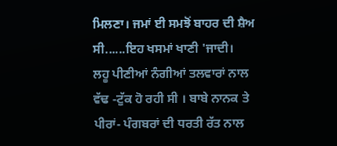ਮਿਲਣਾ। ਜਮਾਂ ਈ ਸਮਝੋਂ ਬਾਹਰ ਦੀ ਸ਼ੈਅ ਸੀ......ਇਹ ਖਸਮਾਂ ਖਾਣੀ 'ਜਾਦੀ।
ਲਹੂ ਪੀਣੀਆਂ ਨੰਗੀਆਂ ਤਲਵਾਰਾਂ ਨਾਲ ਵੱਢ -ਟੁੱਕ ਹੋ ਰਹੀ ਸੀ । ਬਾਬੇ ਨਾਨਕ ਤੇ ਪੀਰਾਂ- ਪੰਗਬਰਾਂ ਦੀ ਧਰਤੀ ਰੱਤ ਨਾਲ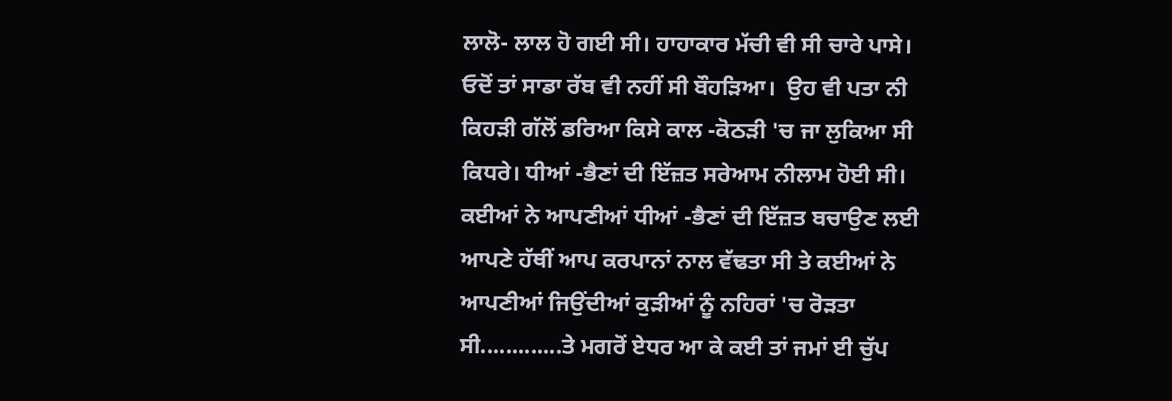ਲਾਲੋ- ਲਾਲ ਹੋ ਗਈ ਸੀ। ਹਾਹਾਕਾਰ ਮੱਚੀ ਵੀ ਸੀ ਚਾਰੇ ਪਾਸੇ।  ਓਦੋਂ ਤਾਂ ਸਾਡਾ ਰੱਬ ਵੀ ਨਹੀਂ ਸੀ ਬੌਹੜਿਆ।  ਉਹ ਵੀ ਪਤਾ ਨੀ ਕਿਹੜੀ ਗੱਲੋਂ ਡਰਿਆ ਕਿਸੇ ਕਾਲ -ਕੋਠੜੀ 'ਚ ਜਾ ਲੁਕਿਆ ਸੀ ਕਿਧਰੇ। ਧੀਆਂ -ਭੈਣਾਂ ਦੀ ਇੱਜ਼ਤ ਸਰੇਆਮ ਨੀਲਾਮ ਹੋਈ ਸੀ। ਕਈਆਂ ਨੇ ਆਪਣੀਆਂ ਧੀਆਂ -ਭੈਣਾਂ ਦੀ ਇੱਜ਼ਤ ਬਚਾਉਣ ਲਈ ਆਪਣੇ ਹੱਥੀਂ ਆਪ ਕਰਪਾਨਾਂ ਨਾਲ ਵੱਢਤਾ ਸੀ ਤੇ ਕਈਆਂ ਨੇ ਆਪਣੀਆਂ ਜਿਉਂਦੀਆਂ ਕੁੜੀਆਂ ਨੂੰ ਨਹਿਰਾਂ 'ਚ ਰੋੜਤਾ ਸੀ.............ਤੇ ਮਗਰੋਂ ਏਧਰ ਆ ਕੇ ਕਈ ਤਾਂ ਜਮਾਂ ਈ ਚੁੱਪ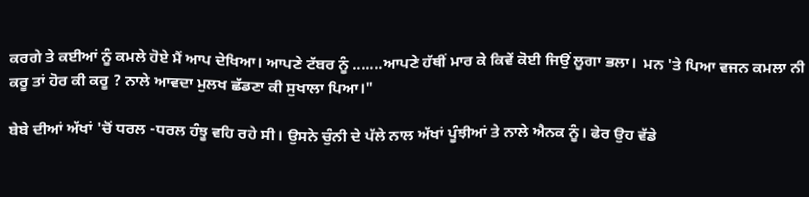ਕਰਗੇ ਤੇ ਕਈਆਂ ਨੂੰ ਕਮਲੇ ਹੋਏ ਮੈਂ ਆਪ ਦੇਖਿਆ। ਆਪਣੇ ਟੱਬਰ ਨੂੰ .......ਆਪਣੇ ਹੱਥੀਂ ਮਾਰ ਕੇ ਕਿਵੇਂ ਕੋਈ ਜਿਉਂ ਲੂਗਾ ਭਲਾ।  ਮਨ 'ਤੇ ਪਿਆ ਵਜਨ ਕਮਲਾ ਨੀ ਕਰੂ ਤਾਂ ਹੋਰ ਕੀ ਕਰੂ ? ਨਾਲੇ ਆਵਦਾ ਮੁਲਖ ਛੱਡਣਾ ਕੀ ਸੁਖਾਲਾ ਪਿਆ।"

ਬੇਬੇ ਦੀਆਂ ਅੱਖਾਂ 'ਚੋਂ ਧਰਲ -ਧਰਲ ਹੰਝੂ ਵਹਿ ਰਹੇ ਸੀ। ਉਸਨੇ ਚੁੰਨੀ ਦੇ ਪੱਲੇ ਨਾਲ ਅੱਖਾਂ ਪੂੰਝੀਆਂ ਤੇ ਨਾਲੇ ਐਨਕ ਨੂੰ। ਫੇਰ ਉਹ ਵੱਡੇ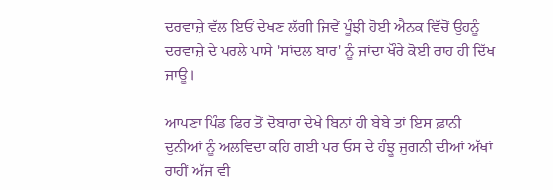ਦਰਵਾਜ਼ੇ ਵੱਲ ਇਓਂ ਦੇਖਣ ਲੱਗੀ ਜਿਵੇਂ ਪੂੰਝੀ ਹੋਈ ਐਨਕ ਵਿੱਚੋਂ ਉਹਨੂੰ ਦਰਵਾਜ਼ੇ ਦੇ ਪਰਲੇ ਪਾਸੇ 'ਸਾਂਦਲ ਬਾਰ' ਨੂੰ ਜਾਂਦਾ ਖੌਰੇ ਕੋਈ ਰਾਹ ਹੀ ਦਿੱਖ ਜਾਊ।

ਆਪਣਾ ਪਿੰਡ ਫਿਰ ਤੋਂ ਦੋਬਾਰਾ ਦੇਖੇ ਬਿਨਾਂ ਹੀ ਬੇਬੇ ਤਾਂ ਇਸ ਫ਼ਾਨੀ ਦੁਨੀਆਂ ਨੂੰ ਅਲਵਿਦਾ ਕਹਿ ਗਈ ਪਰ ਓਸ ਦੇ ਹੰਝੂ ਜੁਗਨੀ ਦੀਆਂ ਅੱਖਾਂ ਰਾਹੀਂ ਅੱਜ ਵੀ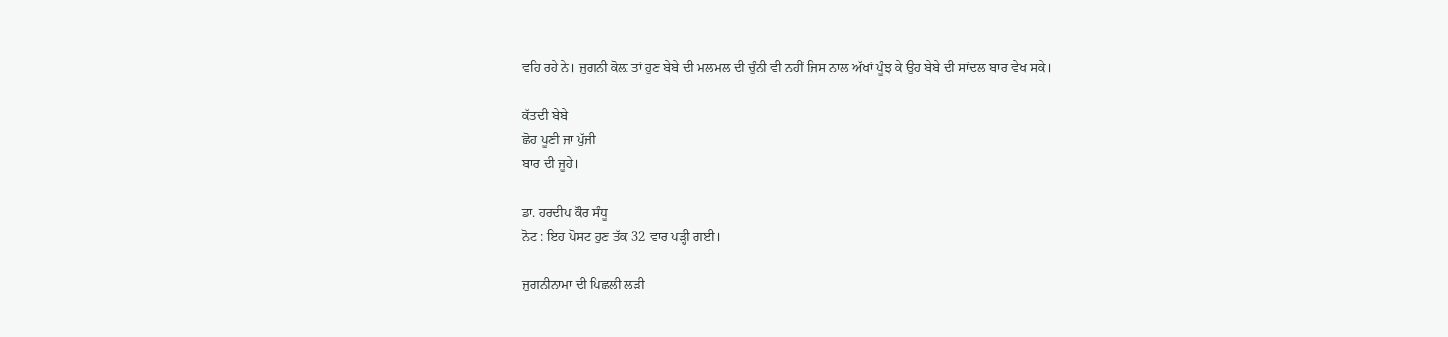ਵਹਿ ਰਹੇ ਨੇ। ਜੁਗਨੀ ਕੋਲ਼ ਤਾਂ ਹੁਣ ਬੇਬੇ ਦੀ ਮਲਮਲ ਦੀ ਚੁੰਨੀ ਵੀ ਨਹੀਂ ਜਿਸ ਨਾਲ ਅੱਖਾਂ ਪੂੰਝ ਕੇ ਉਹ ਬੇਬੇ ਦੀ ਸਾਂਦਲ ਬਾਰ ਵੇਖ ਸਕੇ।

ਕੱਤਦੀ ਬੇਬੇ
ਛੋਹ ਪੂਣੀ ਜਾ ਪੁੱਜੀ
ਬਾਰ ਦੀ ਜੂਹੇ।

ਡਾ. ਹਰਦੀਪ ਕੌਰ ਸੰਧੂ
ਨੋਟ : ਇਹ ਪੋਸਟ ਹੁਣ ਤੱਕ 32 ਵਾਰ ਪੜ੍ਹੀ ਗਈ।

ਜੁਗਨੀਨਾਮਾ ਦੀ ਪਿਛਲੀ ਲੜੀ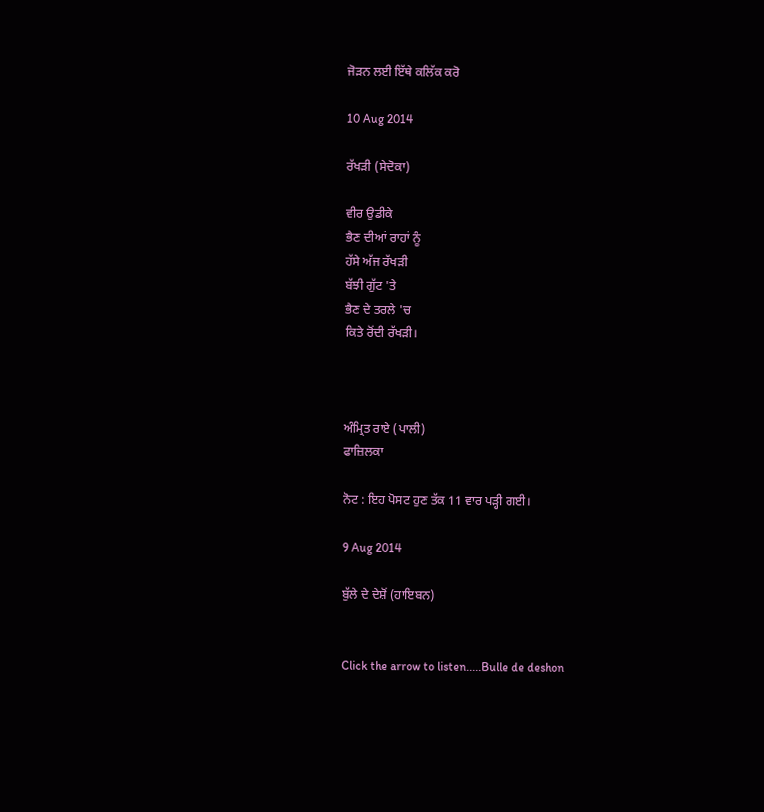ਜੋੜਨ ਲਈ ਇੱਥੇ ਕਲਿੱਕ ਕਰੋ

10 Aug 2014

ਰੱਖੜੀ (ਸੇਦੋਕਾ)

ਵੀਰ ਉਡੀਕੇ
ਭੈਣ ਦੀਆਂ ਰਾਹਾਂ ਨੂੰ
ਹੱਸੇ ਅੱਜ ਰੱਖੜੀ
ਬੱਝੀ ਗੁੱਟ 'ਤੇ
ਭੈਣ ਦੇ ਤਰਲੇ 'ਚ
ਕਿਤੇ ਰੋਂਦੀ ਰੱਖੜੀ।



ਅੰਮ੍ਰਿਤ ਰਾਏ (ਪਾਲੀ)
ਫਾਜ਼ਿਲਕਾ

ਨੋਟ : ਇਹ ਪੋਸਟ ਹੁਣ ਤੱਕ 11 ਵਾਰ ਪੜ੍ਹੀ ਗਈ।

9 Aug 2014

ਬੁੱਲੇ ਦੇ ਦੇਸ਼ੋਂ (ਹਾਇਬਨ)


Click the arrow to listen.....Bulle de deshon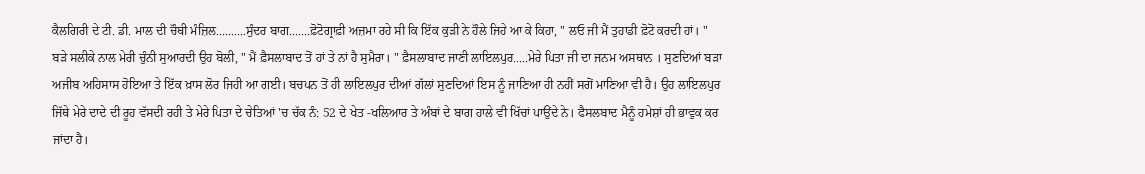ਕੈਲਗਿਰੀ ਦੇ ਟੀ. ਡੀ. ਮਾਲ ਦੀ ਚੌਥੀ ਮੰਜ਼ਿਲ..........ਸੁੰਦਰ ਬਾਗ.......ਫ਼ੋਟੋਗ੍ਰਾਫ਼ੀ ਅਜ਼ਮਾ ਰਹੇ ਸੀ ਕਿ ਇੱਕ ਕੁੜੀ ਨੇ ਹੌਲੇ ਜਿਹੇ ਆ ਕੇ ਕਿਹਾ, " ਲਓ ਜੀ ਮੈਂ ਤੁਹਾਡੀ ਫ਼ੋਟੋ ਕਰਦੀ ਹਾਂ। " ਬੜੇ ਸਲੀਕੇ ਨਾਲ ਮੇਰੀ ਚੁੰਨੀ ਸੁਆਰਦੀ ਉਹ ਬੋਲੀ, " ਮੈਂ ਫ਼ੈਸਲਾਬਾਦ ਤੋਂ ਹਾਂ ਤੇ ਨਾਂ ਹੈ ਸੁਮੈਰਾ। " ਫ਼ੈਸਲਾਬਾਦ ਜਾਣੀ ਲਾਇਲਪੁਰ.....ਮੇਰੇ ਪਿਤਾ ਜੀ ਦਾ ਜਨਮ ਅਸਥਾਨ । ਸੁਣਦਿਆਂ ਬੜਾ ਅਜੀਬ ਅਹਿਸਾਸ ਹੋਇਆ ਤੇ ਇੱਕ ਖ਼ਾਸ ਲੋਰ ਜਿਹੀ ਆ ਗਈ। ਬਚਪਨ ਤੋਂ ਹੀ ਲਾਇਲਪੁਰ ਦੀਆਂ ਗੱਲਾਂ ਸੁਣਦਿਆਂ ਇਸ ਨੂੰ ਜਾਣਿਆ ਹੀ ਨਹੀਂ ਸਗੋਂ ਮਾਣਿਆ ਵੀ ਹੈ। ਉਹ ਲਾਇਲਪੁਰ ਜਿੱਥੇ ਮੇਰੇ ਦਾਦੇ ਦੀ ਰੂਹ ਵੱਸਦੀ ਰਹੀ ਤੇ ਮੇਰੇ ਪਿਤਾ ਦੇ ਚੇਤਿਆਂ 'ਚ ਚੱਕ ਨੰ: 52 ਦੇ ਖੇਤ -ਖਲਿਆਰ ਤੇ ਅੰਬਾਂ ਦੇ ਬਾਗ ਹਾਲੇ ਵੀ ਖਿੱਚਾਂ ਪਾਉਂਦੇ ਨੇ। ਫੈਸਲਬਾਦ ਮੈਨੂੰ ਹਮੇਸ਼ਾਂ ਹੀ ਭਾਵੁਕ ਕਰ ਜਾਂਦਾ ਹੈ।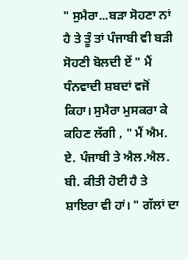" ਸੁਮੈਰਾ...ਬੜਾ ਸੋਹਣਾ ਨਾਂ ਹੈ ਤੇ ਤੂੰ ਤਾਂ ਪੰਜਾਬੀ ਵੀ ਬੜੀ ਸੋਹਣੀ ਬੋਲਦੀ ਏਂ " ਮੈਂ ਧੰਨਵਾਦੀ ਸ਼ਬਦਾਂ ਵਜੋਂ ਕਿਹਾ। ਸੁਮੈਰਾ ਮੁਸਕਰਾ ਕੇ ਕਹਿਣ ਲੱਗੀ , " ਮੈਂ ਐਮ. ਏ. ਪੰਜਾਬੀ ਤੇ ਐਲ.ਐਲ. ਬੀ. ਕੀਤੀ ਹੋਈ ਹੈ ਤੇ ਸ਼ਾਇਰਾ ਵੀ ਹਾਂ। " ਗੱਲਾਂ ਦਾ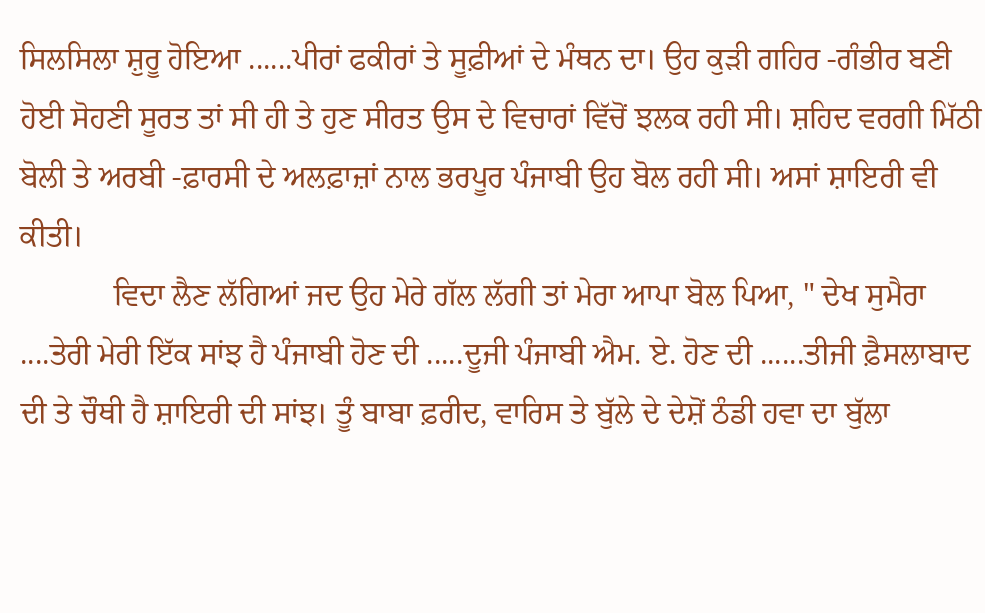ਸਿਲਸਿਲਾ ਸ਼ੁਰੂ ਹੋਇਆ ......ਪੀਰਾਂ ਫਕੀਰਾਂ ਤੇ ਸੂਫ਼ੀਆਂ ਦੇ ਮੰਥਨ ਦਾ। ਉਹ ਕੁੜੀ ਗਹਿਰ -ਗੰਭੀਰ ਬਣੀ ਹੋਈ ਸੋਹਣੀ ਸੂਰਤ ਤਾਂ ਸੀ ਹੀ ਤੇ ਹੁਣ ਸੀਰਤ ਉਸ ਦੇ ਵਿਚਾਰਾਂ ਵਿੱਚੋਂ ਝਲਕ ਰਹੀ ਸੀ। ਸ਼ਹਿਦ ਵਰਗੀ ਮਿੱਠੀ ਬੋਲੀ ਤੇ ਅਰਬੀ -ਫ਼ਾਰਸੀ ਦੇ ਅਲਫ਼ਾਜ਼ਾਂ ਨਾਲ ਭਰਪੂਰ ਪੰਜਾਬੀ ਉਹ ਬੋਲ ਰਹੀ ਸੀ। ਅਸਾਂ ਸ਼ਾਇਰੀ ਵੀ ਕੀਤੀ।
            ਵਿਦਾ ਲੈਣ ਲੱਗਿਆਂ ਜਦ ਉਹ ਮੇਰੇ ਗੱਲ ਲੱਗੀ ਤਾਂ ਮੇਰਾ ਆਪਾ ਬੋਲ ਪਿਆ, " ਦੇਖ ਸੁਮੈਰਾ ....ਤੇਰੀ ਮੇਰੀ ਇੱਕ ਸਾਂਝ ਹੈ ਪੰਜਾਬੀ ਹੋਣ ਦੀ .....ਦੂਜੀ ਪੰਜਾਬੀ ਐਮ. ਏ. ਹੋਣ ਦੀ ......ਤੀਜੀ ਫ਼ੈਸਲਾਬਾਦ ਦੀ ਤੇ ਚੌਥੀ ਹੈ ਸ਼ਾਇਰੀ ਦੀ ਸਾਂਝ। ਤੂੰ ਬਾਬਾ ਫ਼ਰੀਦ, ਵਾਰਿਸ ਤੇ ਬੁੱਲੇ ਦੇ ਦੇਸ਼ੋਂ ਠੰਡੀ ਹਵਾ ਦਾ ਬੁੱਲਾ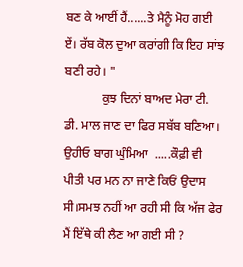ਬਣ ਕੇ ਆਈਂ ਹੈਂ......ਤੇ ਮੈਨੂੰ ਮੋਹ ਗਈ ਏਂ। ਰੱਬ ਕੋਲ ਦੁਆ ਕਰਾਂਗੀ ਕਿ ਇਹ ਸਾਂਝ ਬਣੀ ਰਹੇ। "
            ਕੁਝ ਦਿਨਾਂ ਬਾਅਦ ਮੇਰਾ ਟੀ. ਡੀ. ਮਾਲ ਜਾਣ ਦਾ ਫਿਰ ਸਬੱਬ ਬਣਿਆ। ਉਹੀਓ ਬਾਗ ਘੁੰਮਿਆ  .....ਕੌਫ਼ੀ ਵੀ ਪੀਤੀ ਪਰ ਮਨ ਨਾ ਜਾਣੇ ਕਿਓਂ ਉਦਾਸ ਸੀ।ਸਮਝ ਨਹੀਂ ਆ ਰਹੀ ਸੀ ਕਿ ਅੱਜ ਫੇਰ ਮੈਂ ਇੱਥੇ ਕੀ ਲੈਣ ਆ ਗਈ ਸੀ ?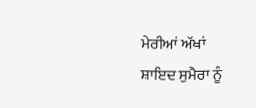ਮੇਰੀਆਂ ਅੱਖਾਂ ਸ਼ਾਇਦ ਸੁਮੈਰਾ ਨੂੰ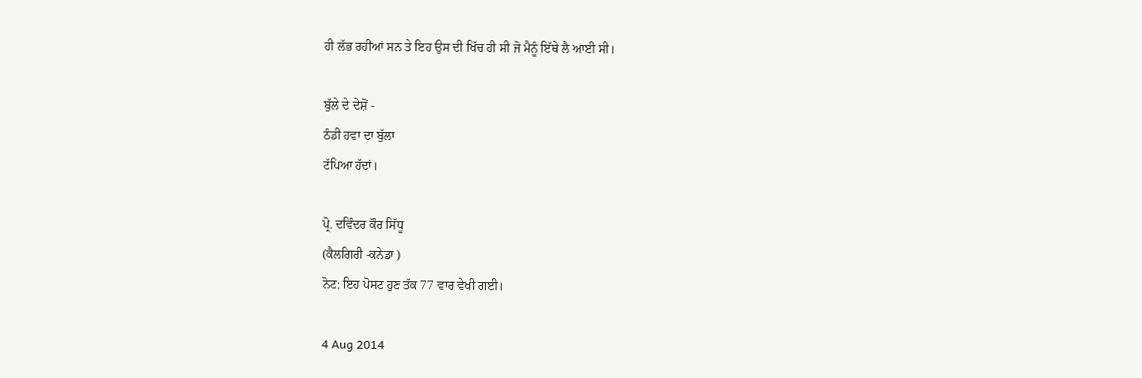ਹੀ ਲੱਭ ਰਹੀਆਂ ਸਨ ਤੇ ਇਹ ਉਸ ਦੀ ਖਿੱਚ ਹੀ ਸੀ ਜੋ ਮੈਨੂੰ ਇੱਥੇ ਲੈ ਆਈ ਸੀ।

ਬੁੱਲੇ ਦੇ ਦੇਸ਼ੋਂ -
ਠੰਡੀ ਹਵਾ ਦਾ ਬੁੱਲਾ
ਟੱਪਿਆ ਹੱਦਾਂ।

ਪ੍ਰੋ. ਦਵਿੰਦਰ ਕੌਰ ਸਿੱਧੂ
(ਕੈਲਗਿਰੀ -ਕਨੇਡਾ )
ਨੋਟ: ਇਹ ਪੋਸਟ ਹੁਣ ਤੱਕ 77 ਵਾਰ ਵੇਖੀ ਗਈ।

4 Aug 2014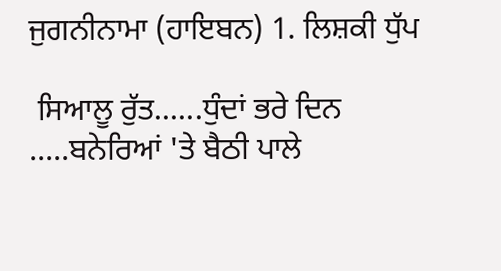ਜੁਗਨੀਨਾਮਾ (ਹਾਇਬਨ) 1. ਲਿਸ਼ਕੀ ਧੁੱਪ

 ਸਿਆਲੂ ਰੁੱਤ......ਧੁੰਦਾਂ ਭਰੇ ਦਿਨ .....ਬਨੇਰਿਆਂ 'ਤੇ ਬੈਠੀ ਪਾਲੇ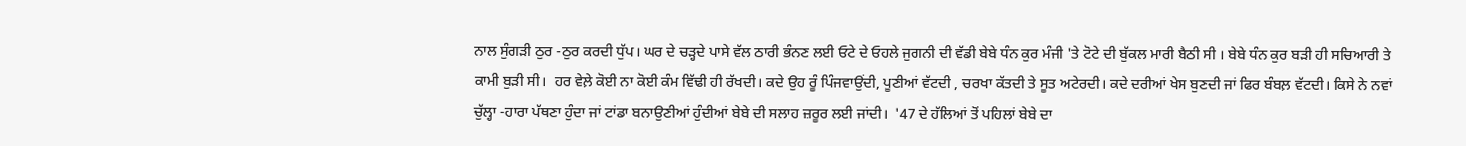ਨਾਲ ਸੁੰਗੜੀ ਠੁਰ -ਠੁਰ ਕਰਦੀ ਧੁੱਪ। ਘਰ ਦੇ ਚੜ੍ਹਦੇ ਪਾਸੇ ਵੱਲ ਠਾਰੀ ਭੰਨਣ ਲਈ ਓਟੇ ਦੇ ਓਹਲੇ ਜੁਗਨੀ ਦੀ ਵੱਡੀ ਬੇਬੇ ਧੰਨ ਕੁਰ ਮੰਜੀ 'ਤੇ ਟੋਟੇ ਦੀ ਬੁੱਕਲ ਮਾਰੀ ਬੈਠੀ ਸੀ । ਬੇਬੇ ਧੰਨ ਕੁਰ ਬੜੀ ਹੀ ਸਚਿਆਰੀ ਤੇ ਕਾਮੀ ਬੁੜੀ ਸੀ।  ਹਰ ਵੇਲ਼ੇ ਕੋਈ ਨਾ ਕੋਈ ਕੰਮ ਵਿੱਢੀ ਹੀ ਰੱਖਦੀ। ਕਦੇ ਉਹ ਰੂੰ ਪਿੰਜਵਾਉਂਦੀ, ਪੂਣੀਆਂ ਵੱਟਦੀ , ਚਰਖਾ ਕੱਤਦੀ ਤੇ ਸੂਤ ਅਟੇਰਦੀ। ਕਦੇ ਦਰੀਆਂ ਖੇਸ ਬੁਣਦੀ ਜਾਂ ਫਿਰ ਬੰਬਲ਼ ਵੱਟਦੀ। ਕਿਸੇ ਨੇ ਨਵਾਂ ਚੁੱਲ੍ਹਾ -ਹਾਰਾ ਪੱਥਣਾ ਹੁੰਦਾ ਜਾਂ ਟਾਂਡਾ ਬਨਾਉਣੀਆਂ ਹੁੰਦੀਆਂ ਬੇਬੇ ਦੀ ਸਲਾਹ ਜ਼ਰੂਰ ਲਈ ਜਾਂਦੀ।  '47 ਦੇ ਹੱਲਿਆਂ ਤੋਂ ਪਹਿਲਾਂ ਬੇਬੇ ਦਾ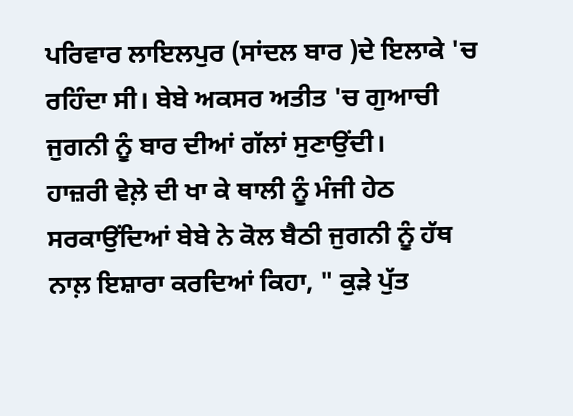ਪਰਿਵਾਰ ਲਾਇਲਪੁਰ (ਸਾਂਦਲ ਬਾਰ )ਦੇ ਇਲਾਕੇ 'ਚ ਰਹਿੰਦਾ ਸੀ। ਬੇਬੇ ਅਕਸਰ ਅਤੀਤ 'ਚ ਗੁਆਚੀ ਜੁਗਨੀ ਨੂੰ ਬਾਰ ਦੀਆਂ ਗੱਲਾਂ ਸੁਣਾਉਂਦੀ।
ਹਾਜ਼ਰੀ ਵੇਲ਼ੇ ਦੀ ਖਾ ਕੇ ਥਾਲੀ ਨੂੰ ਮੰਜੀ ਹੇਠ ਸਰਕਾਉਂਦਿਆਂ ਬੇਬੇ ਨੇ ਕੋਲ ਬੈਠੀ ਜੁਗਨੀ ਨੂੰ ਹੱਥ ਨਾਲ਼ ਇਸ਼ਾਰਾ ਕਰਦਿਆਂ ਕਿਹਾ, " ਕੁੜੇ ਪੁੱਤ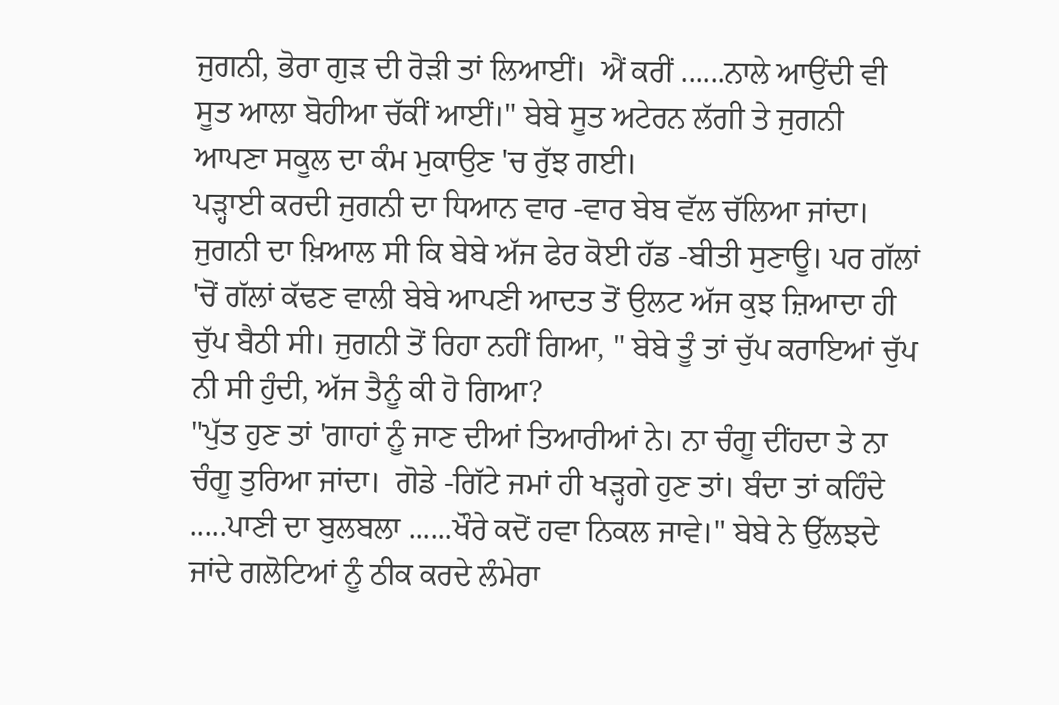ਜੁਗਨੀ, ਭੋਰਾ ਗੁੜ ਦੀ ਰੋੜੀ ਤਾਂ ਲਿਆਈਂ।  ਐਂ ਕਰੀਂ ......ਨਾਲੇ ਆਉਂਦੀ ਵੀ ਸੂਤ ਆਲਾ ਬੋਹੀਆ ਚੱਕੀਂ ਆਈਂ।" ਬੇਬੇ ਸੂਤ ਅਟੇਰਨ ਲੱਗੀ ਤੇ ਜੁਗਨੀ ਆਪਣਾ ਸਕੂਲ ਦਾ ਕੰਮ ਮੁਕਾਉਣ 'ਚ ਰੁੱਝ ਗਈ।
ਪੜ੍ਹਾਈ ਕਰਦੀ ਜੁਗਨੀ ਦਾ ਧਿਆਨ ਵਾਰ -ਵਾਰ ਬੇਬ ਵੱਲ ਚੱਲਿਆ ਜਾਂਦਾ। ਜੁਗਨੀ ਦਾ ਖ਼ਿਆਲ ਸੀ ਕਿ ਬੇਬੇ ਅੱਜ ਫੇਰ ਕੋਈ ਹੱਡ -ਬੀਤੀ ਸੁਣਾਊ। ਪਰ ਗੱਲਾਂ 'ਚੋਂ ਗੱਲਾਂ ਕੱਢਣ ਵਾਲੀ ਬੇਬੇ ਆਪਣੀ ਆਦਤ ਤੋਂ ਉਲਟ ਅੱਜ ਕੁਝ ਜ਼ਿਆਦਾ ਹੀ ਚੁੱਪ ਬੈਠੀ ਸੀ। ਜੁਗਨੀ ਤੋਂ ਰਿਹਾ ਨਹੀਂ ਗਿਆ, " ਬੇਬੇ ਤੂੰ ਤਾਂ ਚੁੱਪ ਕਰਾਇਆਂ ਚੁੱਪ ਨੀ ਸੀ ਹੁੰਦੀ, ਅੱਜ ਤੈਨੂੰ ਕੀ ਹੋ ਗਿਆ?
"ਪੁੱਤ ਹੁਣ ਤਾਂ 'ਗਾਹਾਂ ਨੂੰ ਜਾਣ ਦੀਆਂ ਤਿਆਰੀਆਂ ਨੇ। ਨਾ ਚੰਗੂ ਦੀਂਹਦਾ ਤੇ ਨਾ ਚੰਗੂ ਤੁਰਿਆ ਜਾਂਦਾ।  ਗੋਡੇ -ਗਿੱਟੇ ਜਮਾਂ ਹੀ ਖੜ੍ਹਗੇ ਹੁਣ ਤਾਂ। ਬੰਦਾ ਤਾਂ ਕਹਿੰਦੇ .....ਪਾਣੀ ਦਾ ਬੁਲਬਲਾ ......ਖੌਰੇ ਕਦੋਂ ਹਵਾ ਨਿਕਲ ਜਾਵੇ।" ਬੇਬੇ ਨੇ ਉੱਲਝਦੇ ਜਾਂਦੇ ਗਲੋਟਿਆਂ ਨੂੰ ਠੀਕ ਕਰਦੇ ਲੰਮੇਰਾ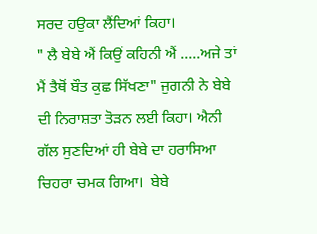ਸਰਦ ਹਉਕਾ ਲੈਂਦਿਆਂ ਕਿਹਾ।
" ਲੈ ਬੇਬੇ ਐਂ ਕਿਉਂ ਕਹਿਨੀ ਐਂ .....ਅਜੇ ਤਾਂ ਮੈਂ ਤੈਥੋਂ ਬੌਤ ਕੁਛ ਸਿੱਖਣਾ" ਜੁਗਨੀ ਨੇ ਬੇਬੇ ਦੀ ਨਿਰਾਸ਼ਤਾ ਤੋੜਨ ਲਈ ਕਿਹਾ। ਐਨੀ ਗੱਲ ਸੁਣਦਿਆਂ ਹੀ ਬੇਬੇ ਦਾ ਹਰਾਸਿਆ ਚਿਹਰਾ ਚਮਕ ਗਿਆ।  ਬੇਬੇ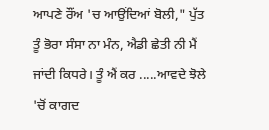ਆਪਣੇ ਰੌਂਅ 'ਚ ਆਉਂਦਿਆਂ ਬੋਲੀ," ਪੁੱਤ ਤੂੰ ਭੋਰਾ ਸੰਸਾ ਨਾ ਮੰਨ, ਐਡੀ ਛੇਤੀ ਨੀ ਮੈਂ ਜਾਂਦੀ ਕਿਧਰੇ। ਤੂੰ ਐਂ ਕਰ .....ਆਵਦੇ ਝੋਲੇ 'ਚੋਂ ਕਾਗਦ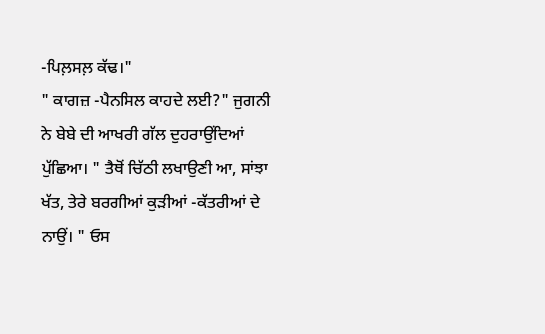-ਪਿਲ਼ਸਲ਼ ਕੱਢ।"
" ਕਾਗਜ਼ -ਪੈਨਸਿਲ ਕਾਹਦੇ ਲਈ?" ਜੁਗਨੀ ਨੇ ਬੇਬੇ ਦੀ ਆਖਰੀ ਗੱਲ ਦੁਹਰਾਉਂਦਿਆਂ ਪੁੱਛਿਆ। " ਤੈਥੋਂ ਚਿੱਠੀ ਲਖਾਉਣੀ ਆ, ਸਾਂਝਾ ਖੱਤ, ਤੇਰੇ ਬਰਗੀਆਂ ਕੁੜੀਆਂ -ਕੱਤਰੀਆਂ ਦੇ ਨਾਉਂ। " ਓਸ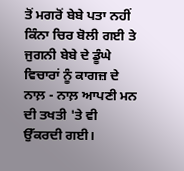ਤੋਂ ਮਗਰੋਂ ਬੇਬੇ ਪਤਾ ਨਹੀਂ ਕਿੰਨਾ ਚਿਰ ਬੋਲੀ ਗਈ ਤੇ ਜੁਗਨੀ ਬੇਬੇ ਦੇ ਡੂੰਘੇ ਵਿਚਾਰਾਂ ਨੂੰ ਕਾਗਜ਼ ਦੇ ਨਾਲ਼ - ਨਾਲ਼ ਆਪਣੀ ਮਨ ਦੀ ਤਖਤੀ 'ਤੇ ਵੀ ਉੱਕਰਦੀ ਗਈ।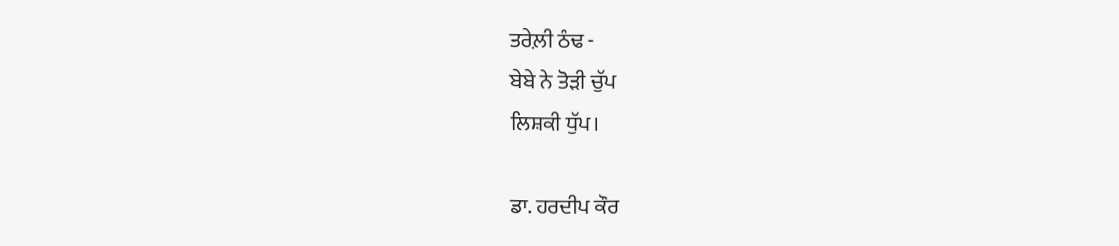ਤਰੇਲ਼ੀ ਠੰਢ -
ਬੇਬੇ ਨੇ ਤੋੜੀ ਚੁੱਪ
ਲਿਸ਼ਕੀ ਧੁੱਪ।

ਡਾ. ਹਰਦੀਪ ਕੌਰ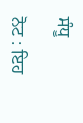ਸੰਧੂ

ਨੋਟ : ਇਹ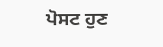ਪੋਸਟ ਹੁਣ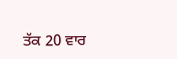ਤੱਕ 20 ਵਾਰ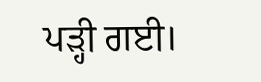ਪੜ੍ਹੀ ਗਈ।